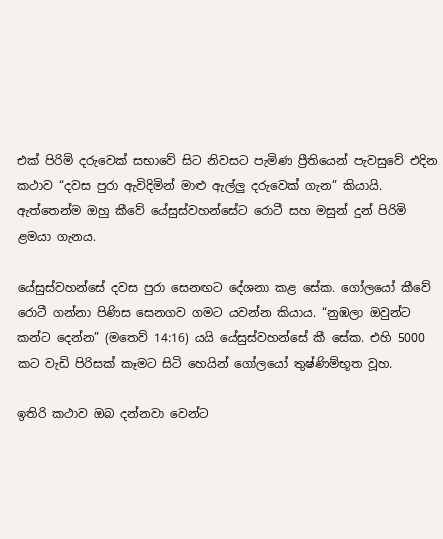එක් පිරිමි දරුවෙක් සභාවේ සිට නිවසට පැමිණ ප්‍රීතියෙන් පැවසුවේ එදින කථාව “දවස පුරා ඇවිදිමින් මාළු ඇල්ලු දරුවෙක් ගැන” කියායි. ඇත්තෙන්ම ඔහු කීවේ යේසුස්වහන්සේට රොටී සහ මසුන් දුන් පිරිමි ළමයා ගැනය.

යේසුස්වහන්සේ දවස පුරා සෙනඟට දේශනා කළ සේක. ගෝලයෝ කීවේ රොටී ගන්නා පිණිස සෙනගව ගමට යවන්න කියාය. “නුඹලා ඔවුන්ට කන්ට දෙන්න” (මතෙව් 14:16) යයි යේසුස්වහන්සේ කී සේක. එහි 5000 කට වැඩි පිරිසක් කෑමට සිටි හෙයින් ගෝලයෝ තුෂ්ණිම්භූත වූහ.

ඉතිරි කථාව ඔබ දන්නවා වෙන්ට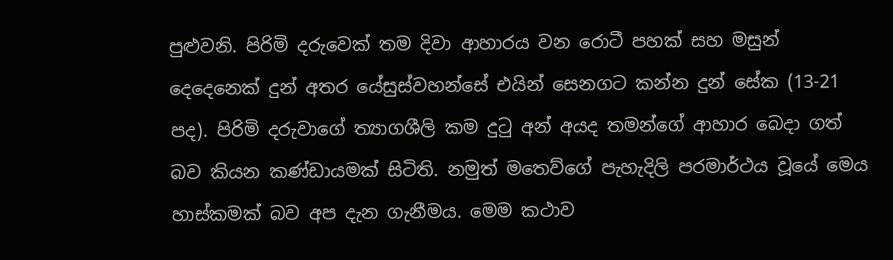පුළුවනි. පිරිමි දරුවෙක් තම දිවා ආහාරය වන රොටී පහක් සහ මසුන් දෙදෙනෙක් දුන් අතර යේසුස්වහන්සේ එයින් සෙනගට කන්න දුන් සේක (13-21 පද). පිරිමි දරුවාගේ ත්‍යාගශීලි කම දුටු අන් අයද තමන්ගේ ආහාර බෙදා ගත් බව කියන කණ්ඩායමක් සිටිති. නමුත් මතෙව්ගේ පැහැදිලි පරමාර්ථය වූයේ මෙය හාස්කමක් බව අප දැන ගැනීමය. මෙම කථාව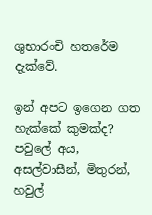ශුභාරංචි හතරේම දැක්වේ.

ඉන් අපට ඉගෙන ගත හැක්කේ කුමක්ද? පවුලේ අය, අසල්වාසීන්, මිතුරන්, හවුල්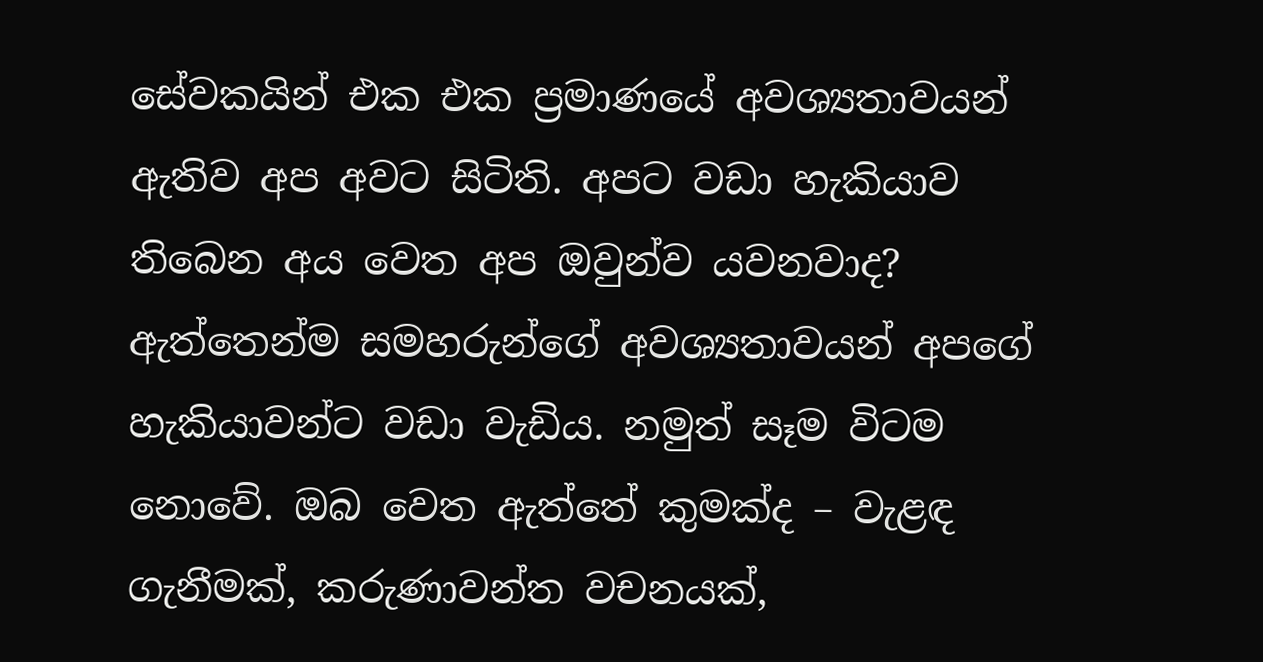සේවකයින් එක එක ප්‍රමාණයේ අවශ්‍යතාවයන් ඇතිව අප අවට සිටිති. අපට වඩා හැකියාව තිබෙන අය වෙත අප ඔවුන්ව යවනවාද? ඇත්තෙන්ම සමහරුන්ගේ අවශ්‍යතාවයන් අපගේ හැකියාවන්ට වඩා වැඩිය. නමුත් සෑම විටම නොවේ. ඔබ වෙත ඇත්තේ කුමක්ද – වැළඳ ගැනීමක්, කරුණාවන්ත වචනයක්,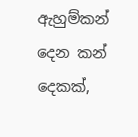ඇහුම්කන් දෙන කන් දෙකක්,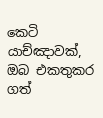කෙටි යාච්ඤාවක්, ඔබ එකතුකර ගත්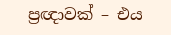ප්‍රඥාවක් – එය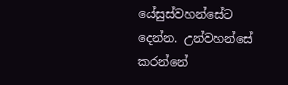යේසුස්වහන්සේට දෙන්න. උන්වහන්සේ කරන්නේ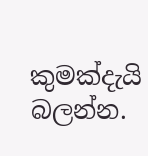කුමක්දැයි බලන්න.